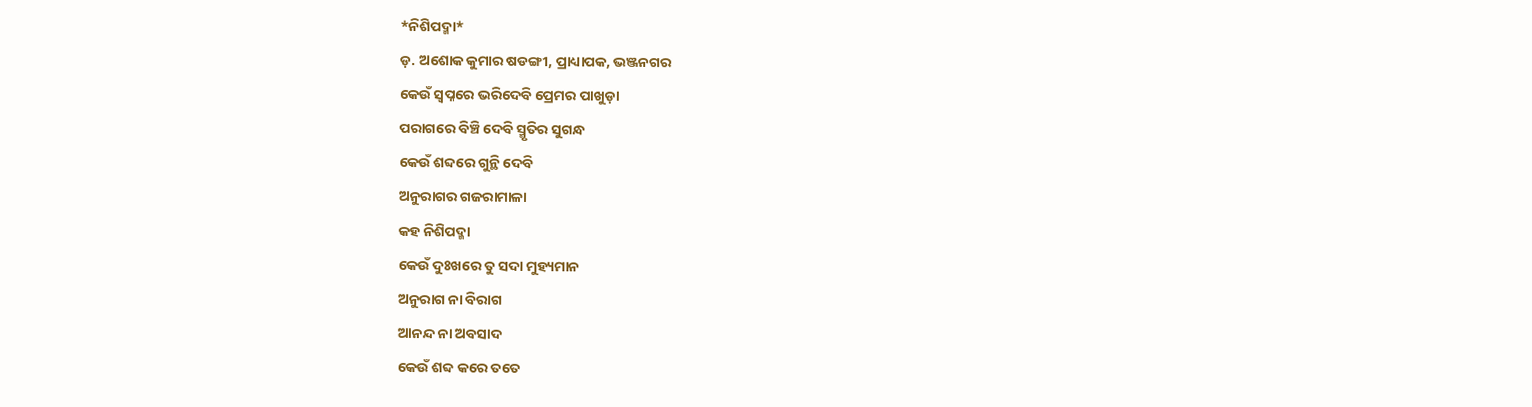*ନିଶିପଦ୍ମା*
ଡ଼. ଅଶୋକ କୁମାର ଷଡଙ୍ଗୀ, ପ୍ରାଧ୍ୟାପକ, ଭଞ୍ଜନଗର
କେଉଁ ସ୍ୱପ୍ନରେ ଭରିଦେବି ପ୍ରେମର ପାଖୁଡ଼ା
ପରାଗରେ ବିଞ୍ଚି ଦେବି ସ୍ମୃତିର ସୁଗନ୍ଧ
କେଉଁ ଶବ୍ଦରେ ଗୁନ୍ଥି ଦେବି
ଅନୁରାଗର ଗଜରାମାଳା
କହ ନିଶିପଦ୍ମା
କେଉଁ ଦୁଃଖରେ ତୁ ସଦା ମୁହ୍ୟମାନ
ଅନୁରାଗ ନା ବିରାଗ
ଆନନ୍ଦ ନା ଅବସାଦ
କେଉଁ ଶବ୍ଦ କରେ ତତେ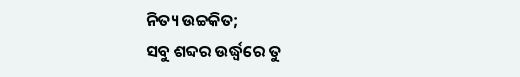ନିତ୍ୟ ଉଚ୍ଚକିତ;
ସବୁ ଶବ୍ଦର ଉର୍ଦ୍ଧ୍ଵରେ ତୁ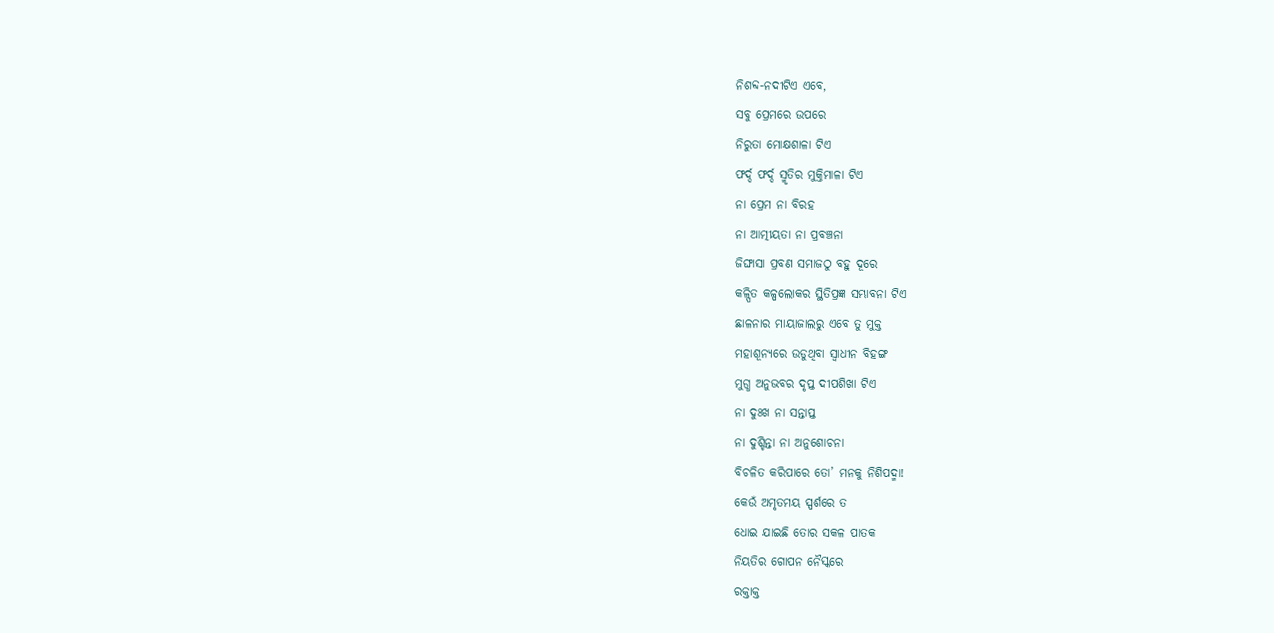ନିଶବ୍ଦ-ନଦୀଟିଏ ଏବେ,
ସବୁ ପ୍ରେମରେ ଉପରେ
ନିରୁତା ମୋକ୍ଷଶାଳା ଟିଏ
ଫର୍ଦ୍ଦ ଫର୍ଦ୍ଦ ସ୍ମୃତିର ମୁକ୍ତିମାଳା ଟିଏ
ନା ପ୍ରେମ ନା ବିରହ
ନା ଆତ୍ମୀୟତା ନା ପ୍ରବଞ୍ଚନା
ଜିଙ୍ଘାସା ପ୍ରବଣ ସମାଜଠୁ ବହୁ ଦୂରେ
କଳ୍ପିତ କଳ୍ପଲୋକର ସ୍ଥିତିପ୍ରଜ୍ଞ ସମ୍ଭାବନା ଟିଏ
ଛାଳନାର ମାୟାଜାଲରୁ ଏବେ ତୁ ମୁକ୍ତ
ମହାଶୂନ୍ୟରେ ଉଡୁଥିବା ସ୍ୱାଧୀନ ବିହଙ୍ଗ
ମୁଗ୍ଧ ଅନୁଭବର ଦୃପ୍ତ ଦୀପଶିଖା ଟିଏ
ନା ଦୁଃଖ ନା ସନ୍ତାପ୍ତ
ନା ଦୁଶ୍ଚିନ୍ତା ନା ଅନୁଶୋଚନା
ବିଚଳିତ କରିପାରେ ତୋ’ ମନକୁ ନିଶିପଦ୍ମା!
କେଉଁ ଅମୃତମୟ ସ୍ପର୍ଶରେ ତ
ଧୋଇ ଯାଇଛି ତୋର ସକଳ ପାତକ
ନିୟତିର ଗୋପନ ନୈସ୍କରେ
ରକ୍ତାକ୍ତ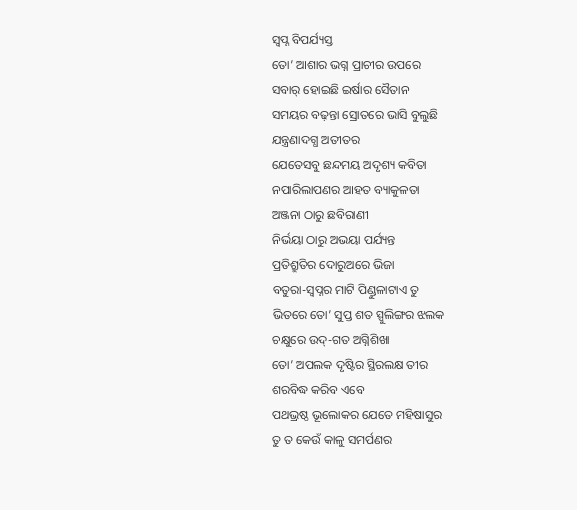ସ୍ୱପ୍ନ ବିପର୍ଯ୍ୟସ୍ତ
ତୋ’ ଆଶାର ଭଗ୍ନ ପ୍ରାଚୀର ଉପରେ
ସବାର୍ ହୋଇଛି ଇର୍ଷାର ସୈତାନ
ସମୟର ବଢ଼ନ୍ତା ସ୍ରୋତରେ ଭାସି ବୁଲୁଛି
ଯନ୍ତ୍ରଣାଦଗ୍ଧ ଅତୀତର
ଯେତେସବୁ ଛନ୍ଦମୟ ଅଦୃଶ୍ୟ କବିତା
ନପାରିଲାପଣର ଆହତ ବ୍ୟାକୁଳତା
ଅଞ୍ଜନା ଠାରୁ ଛବିରାଣୀ
ନିର୍ଭୟା ଠାରୁ ଅଭୟା ପର୍ଯ୍ୟନ୍ତ
ପ୍ରତିଶ୍ରୁତିର ଦୋରୁଅରେ ଭିଜା
ବତୁରା-ସ୍ୱପ୍ନର ମାଟି ପିଣ୍ଡୁଳାଟାଏ ତୁ
ଭିତରେ ତୋ’ ସୁପ୍ତ ଶତ ସ୍ପୁଲିଙ୍ଗର ଝଲକ
ଚକ୍ଷୁରେ ଉଦ୍-ଗତ ଅଗ୍ନିଶିଖା
ତୋ’ ଅପଲକ ଦୃଷ୍ଟିର ସ୍ଥିରଲକ୍ଷ ତୀର
ଶରବିଦ୍ଧ କରିବ ଏବେ
ପଥଭ୍ରଷ୍ଠ ଭୂଲୋକର ଯେତେ ମହିଷାସୁର
ତୁ ତ କେଉଁ କାଳୁ ସମର୍ପଣର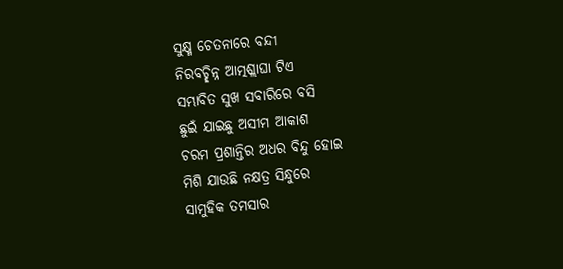ସୁକ୍ଷ୍ମ ଚେତନାରେ ବନ୍ଦୀ
ନିରବଚ୍ଛିନ୍ନ ଆତ୍ମଶ୍ଲାଘା ଟିଏ
ସମ୍ଭାବିତ ସୁଖ ସବାରିରେ ବସି
ଛୁଇଁ ଯାଇଛୁ ଅସୀମ ଆକାଶ
ଚରମ ପ୍ରଶାନ୍ତିର ଅଧର ବିନ୍ଦୁ ହୋଇ
ମିଶି ଯାଉଛି ନକ୍ଷତ୍ର ସିନ୍ଧୁରେ
ସାମୁହିକ ତମସାର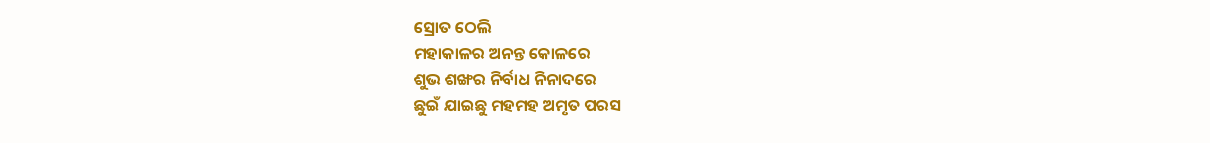ସ୍ରୋତ ଠେଲି
ମହାକାଳର ଅନନ୍ତ କୋଳରେ
ଶୁଭ ଶଙ୍ଖର ନିର୍ବାଧ ନିନାଦରେ
ଛୁଇଁ ଯାଇଛୁ ମହମହ ଅମୃତ ପରସ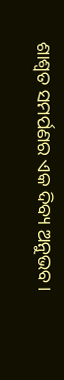ଶାଶ୍ୱତ ସମର୍ପଣର ଏକ ଦିବ୍ୟ ଅନୁଭବ।